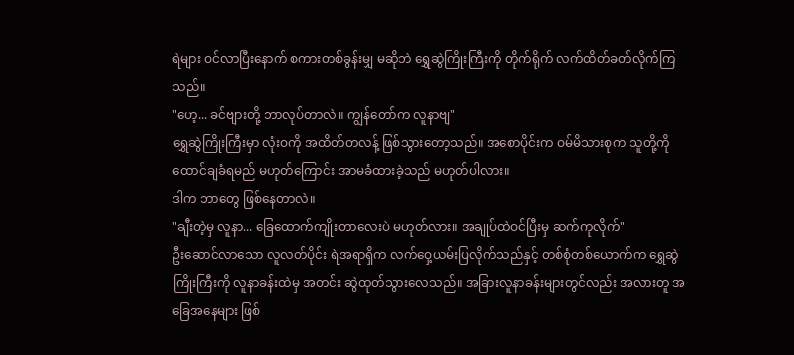ရဲများ ဝင်လာပြီးနောက် စကားတစ်ခွန်းမျှ မဆိုဘဲ ရွှေဆွဲကြိုးကြီးကို တိုက်ရိုက် လက်ထိတ်ခတ်လိုက်ကြသည်။
"ဟေ့... ခင်ဗျားတို့ ဘာလုပ်တာလဲ။ ကျွန်တော်က လူနာဗျ"
ရွှေဆွဲကြိုးကြီးမှာ လုံးဝကို အထိတ်တလန့် ဖြစ်သွားတော့သည်။ အစောပိုင်းက ဝမ်မိသားစုက သူတို့ကို ထောင်ချခံရမည် မဟုတ်ကြောင်း အာမခံထားခဲ့သည် မဟုတ်ပါလား။
ဒါက ဘာတွေ ဖြစ်နေတာလဲ။
"ချီးတဲ့မှ လူနာ... ခြေထောက်ကျိုးတာလေးပဲ မဟုတ်လား။ အချုပ်ထဲဝင်ပြီးမှ ဆက်ကုလိုက်"
ဦးဆောင်လာသော လူလတ်ပိုင်း ရဲအရာရှိက လက်ဝှေ့ယမ်းပြလိုက်သည်နှင့် တစ်စုံတစ်ယောက်က ရွှေဆွဲကြိုးကြီးကို လူနာခန်းထဲမှ အတင်း ဆွဲထုတ်သွားလေသည်။ အခြားလူနာခန်းများတွင်လည်း အလားတူ အခြေအနေများ ဖြစ်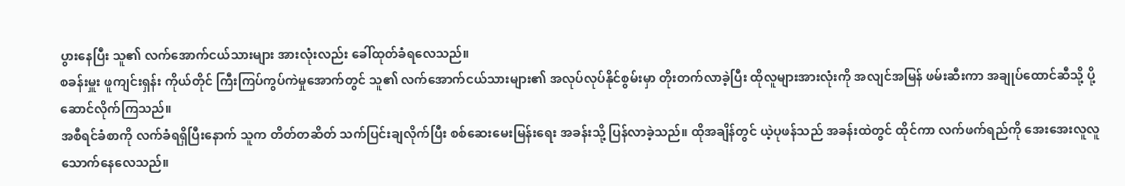ပွားနေပြီး သူ၏ လက်အောက်ငယ်သားများ အားလုံးလည်း ခေါ်ထုတ်ခံရလေသည်။
စခန်းမှူး ဖူကျင်းရှန်း ကိုယ်တိုင် ကြီးကြပ်ကွပ်ကဲမှုအောက်တွင် သူ၏ လက်အောက်ငယ်သားများ၏ အလုပ်လုပ်နိုင်စွမ်းမှာ တိုးတက်လာခဲ့ပြီး ထိုလူများအားလုံးကို အလျင်အမြန် ဖမ်းဆီးကာ အချုပ်ထောင်ဆီသို့ ပို့ဆောင်လိုက်ကြသည်။
အစီရင်ခံစာကို လက်ခံရရှိပြီးနောက် သူက တိတ်တဆိတ် သက်ပြင်းချလိုက်ပြီး စစ်ဆေးမေးမြန်းရေး အခန်းသို့ ပြန်လာခဲ့သည်။ ထိုအချိန်တွင် ယဲ့ပုဖန်သည် အခန်းထဲတွင် ထိုင်ကာ လက်ဖက်ရည်ကို အေးအေးလူလူ သောက်နေလေသည်။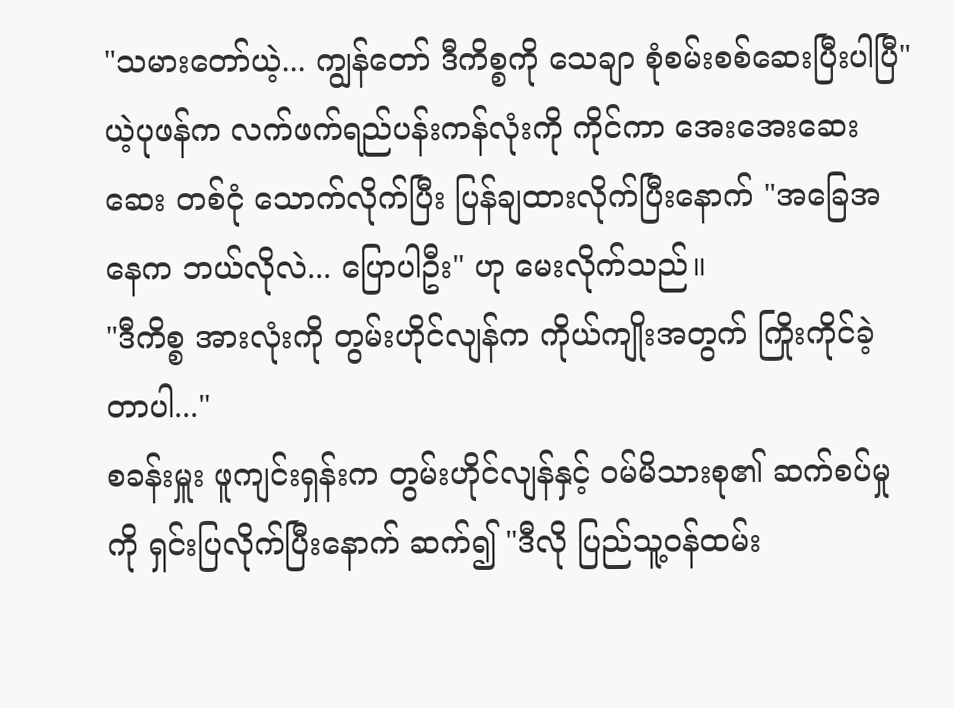"သမားတော်ယဲ့... ကျွန်တော် ဒီကိစ္စကို သေချာ စုံစမ်းစစ်ဆေးပြီးပါပြီ"
ယဲ့ပုဖန်က လက်ဖက်ရည်ပန်းကန်လုံးကို ကိုင်ကာ အေးအေးဆေးဆေး တစ်ငုံ သောက်လိုက်ပြီး ပြန်ချထားလိုက်ပြီးနောက် "အခြေအနေက ဘယ်လိုလဲ... ပြောပါဦး" ဟု မေးလိုက်သည်။
"ဒီကိစ္စ အားလုံးကို တွမ်းဟိုင်လျန်က ကိုယ်ကျိုးအတွက် ကြိုးကိုင်ခဲ့တာပါ..."
စခန်းမှူး ဖူကျင်းရှန်းက တွမ်းဟိုင်လျန်နှင့် ဝမ်မိသားစု၏ ဆက်စပ်မှုကို ရှင်းပြလိုက်ပြီးနောက် ဆက်၍ "ဒီလို ပြည်သူ့ဝန်ထမ်း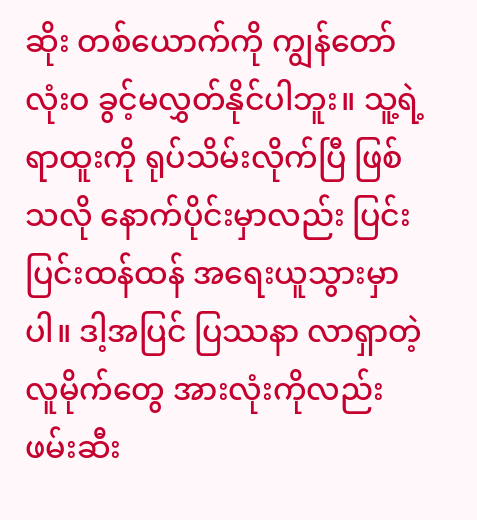ဆိုး တစ်ယောက်ကို ကျွန်တော် လုံးဝ ခွင့်မလွှတ်နိုင်ပါဘူး။ သူ့ရဲ့ ရာထူးကို ရုပ်သိမ်းလိုက်ပြီ ဖြစ်သလို နောက်ပိုင်းမှာလည်း ပြင်းပြင်းထန်ထန် အရေးယူသွားမှာပါ။ ဒါ့အပြင် ပြဿနာ လာရှာတဲ့ လူမိုက်တွေ အားလုံးကိုလည်း ဖမ်းဆီး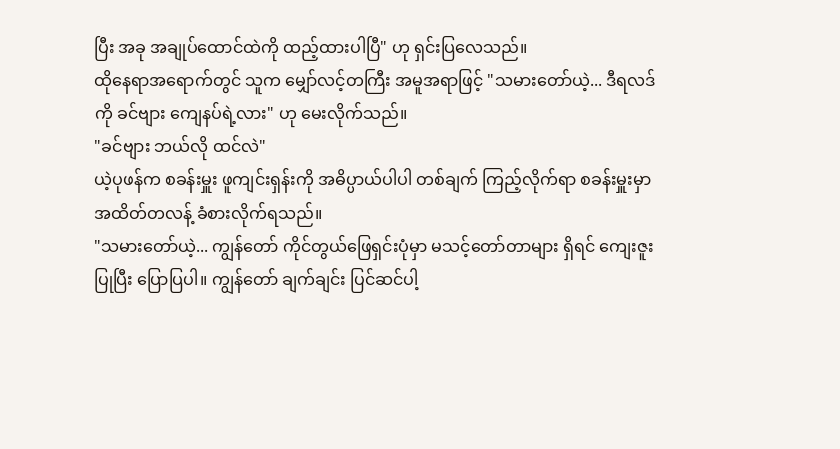ပြီး အခု အချုပ်ထောင်ထဲကို ထည့်ထားပါပြီ" ဟု ရှင်းပြလေသည်။
ထိုနေရာအရောက်တွင် သူက မျှော်လင့်တကြီး အမူအရာဖြင့် "သမားတော်ယဲ့... ဒီရလဒ်ကို ခင်ဗျား ကျေနပ်ရဲ့လား" ဟု မေးလိုက်သည်။
"ခင်ဗျား ဘယ်လို ထင်လဲ"
ယဲ့ပုဖန်က စခန်းမှူး ဖူကျင်းရှန်းကို အဓိပ္ပာယ်ပါပါ တစ်ချက် ကြည့်လိုက်ရာ စခန်းမှူးမှာ အထိတ်တလန့် ခံစားလိုက်ရသည်။
"သမားတော်ယဲ့... ကျွန်တော် ကိုင်တွယ်ဖြေရှင်းပုံမှာ မသင့်တော်တာများ ရှိရင် ကျေးဇူးပြုပြီး ပြောပြပါ။ ကျွန်တော် ချက်ချင်း ပြင်ဆင်ပါ့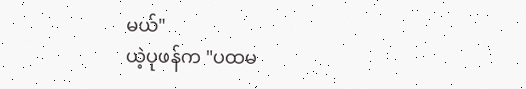မယ်"
ယဲ့ပုဖန်က "ပထမ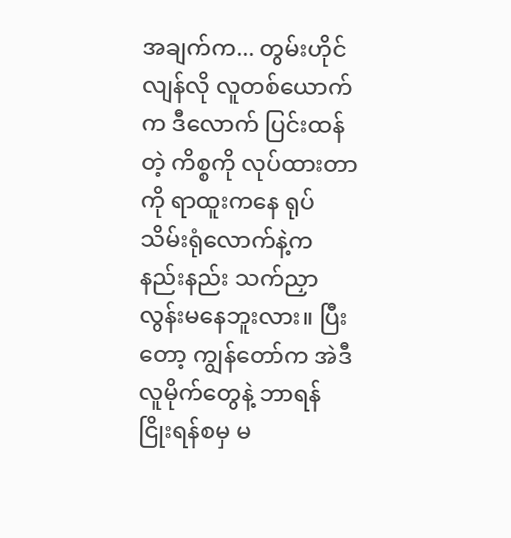အချက်က... တွမ်းဟိုင်လျန်လို လူတစ်ယောက်က ဒီလောက် ပြင်းထန်တဲ့ ကိစ္စကို လုပ်ထားတာကို ရာထူးကနေ ရုပ်သိမ်းရုံလောက်နဲ့က နည်းနည်း သက်ညှာလွန်းမနေဘူးလား။ ပြီးတော့ ကျွန်တော်က အဲဒီ လူမိုက်တွေနဲ့ ဘာရန်ငြိုးရန်စမှ မ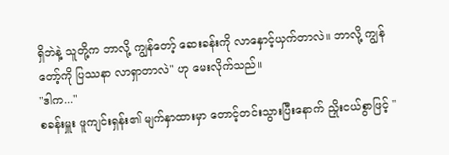ရှိဘဲနဲ့ သူတို့က ဘာလို့ ကျွန်တော့် ဆေးခန်းကို လာနှောင့်ယှက်တာလဲ။ ဘာလို့ ကျွန်တော့်ကို ပြဿနာ လာရှာတာလဲ" ဟု မေးလိုက်သည်။
"ဒါက..."
စခန်းမှူး ဖူကျင်းရှန်း၏ မျက်နှာထားမှာ တောင့်တင်းသွားပြီးနောက် ညှိုးငယ်စွာဖြင့် "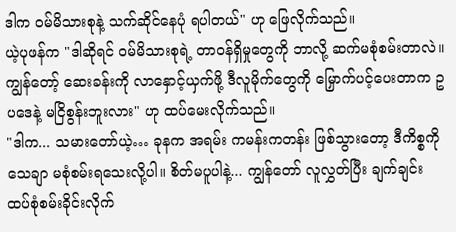ဒါက ဝမ်မိသားစုနဲ့ သက်ဆိုင်နေပုံ ရပါတယ်" ဟု ဖြေလိုက်သည်။
ယဲ့ပုဖန်က "ဒါဆိုရင် ဝမ်မိသားစုရဲ့ တာဝန်ရှိမှုတွေကို ဘာလို့ ဆက်မစုံစမ်းတာလဲ။ ကျွန်တော့် ဆေးခန်းကို လာနှောင့်ယှက်ဖို့ ဒီလူမိုက်တွေကို မြှောက်ပင့်ပေးတာက ဥပဒေနဲ့ မငြိစွန်းဘူးလား" ဟု ထပ်မေးလိုက်သည်။
"ဒါက... သမားတော်ယဲ့… ခုနက အရမ်း ကမန်းကတန်း ဖြစ်သွားတော့ ဒီကိစ္စကို သေချာ မစုံစမ်းရသေးလို့ပါ။ စိတ်မပူပါနဲ့... ကျွန်တော် လူလွှတ်ပြီး ချက်ချင်း ထပ်စုံစမ်းခိုင်းလိုက်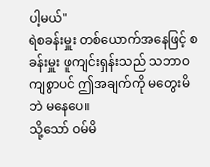ပါ့မယ်"
ရဲစခန်းမှူး တစ်ယောက်အနေဖြင့် စခန်းမှူး ဖူကျင်းရှန်းသည် သဘာဝကျစွာပင် ဤအချက်ကို မတွေးမိဘဲ မနေပေ။
သို့သော် ဝမ်မိ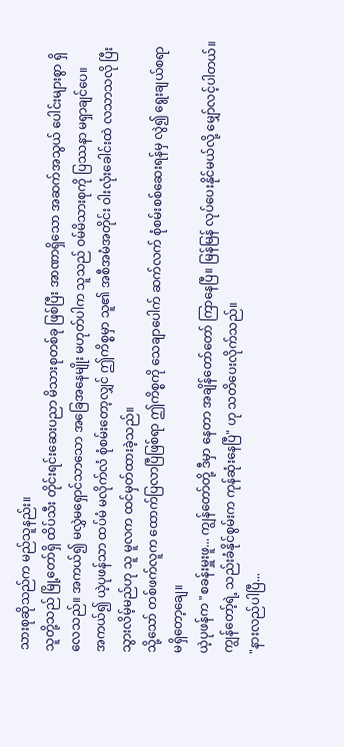သားစုဆိုသည်က မည်သူနည်း။
သူတို့သည် မြို့တော်ရှိ ထိပ်သီး တိုင်းရင်းဆေးပညာ မိသားစုတစ်ခု ဖြစ်ပြီး အာဏာရှိသော အဆက်အသွယ် ပေါင်းများစွာ ရှိလေသည်။ အကယ်၍ မလွှဲမရှောင်သာသော အခြေအနေမျိုး မဟုတ်ပါက သူသည် ဝမ်မိသားစုကို ပြဿနာ မရှာချင်ပေ။
အကယ်၍ ယဲ့ပုဖန်သာ ထပ်မံ မလိုက်လံ စုံစမ်းတော့လျှင် ဤကိစ္စမှာ သူ၏ အစီအမံအတိုင်း ဝါးလုံးခေါင်းထဲ လသာသလို ပြီးသွားလိမ့်မည်ဟု သူ မူလက ထင်မှတ်ထားခဲ့သည်။
သို့သော် တစ်ဖက်လူက ထောက်ပြလာပြီဖြစ်ရာ ဤကိစ္စကို သေချာပေါက် ဆက်လက် စုံစမ်းစစ်ဆေးရန်မှ လွဲ၍ ရွေးချယ်စရာ မရှိတော့ချေ။
ယဲ့ပုဖန်က "စခန်းမှူးဖူ... ကျွန်တော်တို့ ဒီမှာ နေတာ အချိန်တော်တော် ကြာနေပြီ။ မြန်မြန် လုပ်ပေးနိုင်မယ်လို့ မျှော်လင့်ပါတယ်။ ကျွန်တော့်ရဲ့ သည်းခံနိုင်စွမ်းက ကုန်ဆုံးနေပြီ" ဟု သတိပေးလိုက်သည်။
"နားလည်ပါပြီ...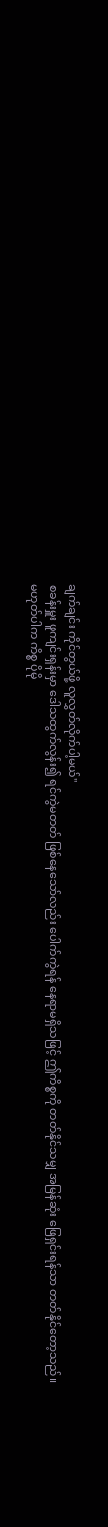ချက်ချင်း ကိုင်တွယ်ဖို့ လူလွှတ်လိုက်ပါ့မယ်"
စခန်းမှူး ဖူကျင်းရှန်းမှာ ဒေါသထွက်လွန်း၍ ရင်ကွဲမတတ် ဖြစ်နေသော်လည်း ပေါက်ကွဲရန် နေရာမရှိသဖြင့် ဤကိစ္စကို တတ်နိုင်သမျှ အမြန်ဆုံး ဖြေရှင်းရန်သာ တတ်နိုင်တော့သည်။
မဟုတ်ပါက ကိစ္စ ပိုမို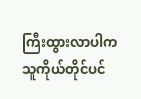ကြီးထွားလာပါက သူကိုယ်တိုင်ပင်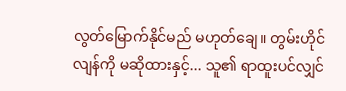လွတ်မြောက်နိုင်မည် မဟုတ်ချေ။ တွမ်းဟိုင်လျန်ကို မဆိုထားနှင့်... သူ၏ ရာထူးပင်လျှင်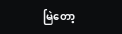မြဲတော့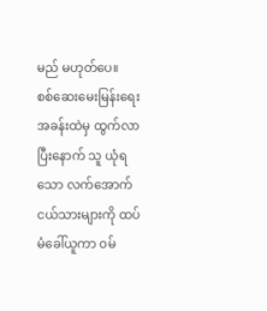မည် မဟုတ်ပေ။
စစ်ဆေးမေးမြန်းရေး အခန်းထဲမှ ထွက်လာပြီးနောက် သူ ယုံရသော လက်အောက်ငယ်သားများကို ထပ်မံခေါ်ယူကာ ဝမ်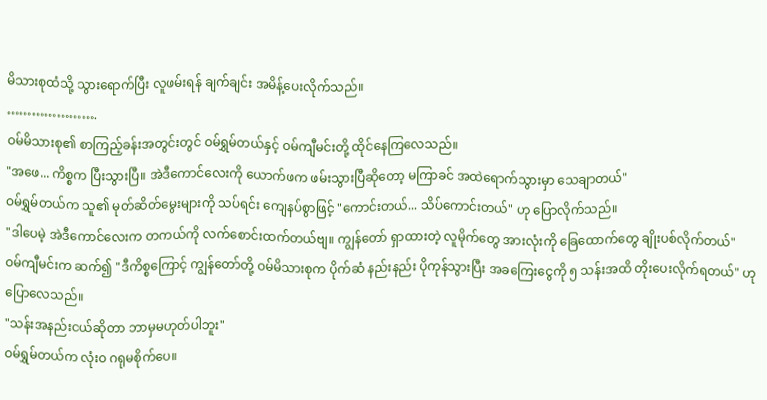မိသားစုထံသို့ သွားရောက်ပြီး လူဖမ်းရန် ချက်ချင်း အမိန့်ပေးလိုက်သည်။
………………….
ဝမ်မိသားစု၏ စာကြည့်ခန်းအတွင်းတွင် ဝမ်ရွှမ်တယ်နှင့် ဝမ်ကျီမင်းတို့ ထိုင်နေကြလေသည်။
"အဖေ... ကိစ္စက ပြီးသွားပြီ။ အဲဒီကောင်လေးကို ယောက်ဖက ဖမ်းသွားပြီဆိုတော့ မကြာခင် အထဲရောက်သွားမှာ သေချာတယ်"
ဝမ်ရွှမ်တယ်က သူ၏ မုတ်ဆိတ်မွေးများကို သပ်ရင်း ကျေနပ်စွာဖြင့် "ကောင်းတယ်... သိပ်ကောင်းတယ်" ဟု ပြောလိုက်သည်။
"ဒါပေမဲ့ အဲဒီကောင်လေးက တကယ်ကို လက်စောင်းထက်တယ်ဗျ။ ကျွန်တော် ရှာထားတဲ့ လူမိုက်တွေ အားလုံးကို ခြေထောက်တွေ ချိုးပစ်လိုက်တယ်"
ဝမ်ကျီမင်းက ဆက်၍ "ဒီကိစ္စကြောင့် ကျွန်တော်တို့ ဝမ်မိသားစုက ပိုက်ဆံ နည်းနည်း ပိုကုန်သွားပြီး အခကြေးငွေကို ၅ သန်းအထိ တိုးပေးလိုက်ရတယ်" ဟု ပြောလေသည်။
"သန်းအနည်းငယ်ဆိုတာ ဘာမှမဟုတ်ပါဘူး"
ဝမ်ရွှမ်တယ်က လုံးဝ ဂရုမစိုက်ပေ။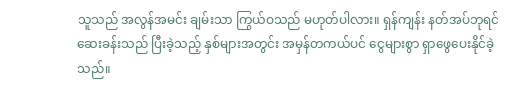သူသည် အလွန်အမင်း ချမ်းသာ ကြွယ်ဝသည် မဟုတ်ပါလား။ ရှန်ကျန်း နတ်အပ်ဘုရင် ဆေးခန်းသည် ပြီးခဲ့သည့် နှစ်များအတွင်း အမှန်တကယ်ပင် ငွေများစွာ ရှာဖွေပေးနိုင်ခဲ့သည်။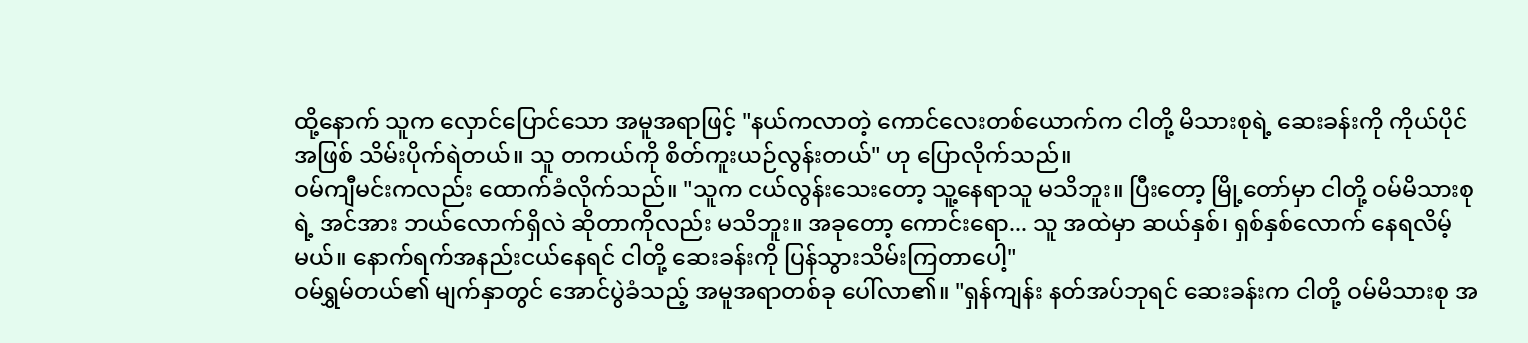ထို့နောက် သူက လှောင်ပြောင်သော အမူအရာဖြင့် "နယ်ကလာတဲ့ ကောင်လေးတစ်ယောက်က ငါတို့ မိသားစုရဲ့ ဆေးခန်းကို ကိုယ်ပိုင်အဖြစ် သိမ်းပိုက်ရဲတယ်။ သူ တကယ်ကို စိတ်ကူးယဉ်လွန်းတယ်" ဟု ပြောလိုက်သည်။
ဝမ်ကျီမင်းကလည်း ထောက်ခံလိုက်သည်။ "သူက ငယ်လွန်းသေးတော့ သူ့နေရာသူ မသိဘူး။ ပြီးတော့ မြို့တော်မှာ ငါတို့ ဝမ်မိသားစုရဲ့ အင်အား ဘယ်လောက်ရှိလဲ ဆိုတာကိုလည်း မသိဘူး။ အခုတော့ ကောင်းရော... သူ အထဲမှာ ဆယ်နှစ်၊ ရှစ်နှစ်လောက် နေရလိမ့်မယ်။ နောက်ရက်အနည်းငယ်နေရင် ငါတို့ ဆေးခန်းကို ပြန်သွားသိမ်းကြတာပေါ့"
ဝမ်ရွှမ်တယ်၏ မျက်နှာတွင် အောင်ပွဲခံသည့် အမူအရာတစ်ခု ပေါ်လာ၏။ "ရှန်ကျန်း နတ်အပ်ဘုရင် ဆေးခန်းက ငါတို့ ဝမ်မိသားစု အ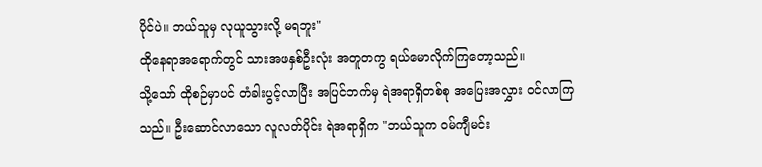ပိုင်ပဲ။ ဘယ်သူမှ လုယူသွားလို့ မရဘူး"
ထိုနေရာအရောက်တွင် သားအဖနှစ်ဦးလုံး အတူတကွ ရယ်မောလိုက်ကြတော့သည်။
သို့သော် ထိုစဉ်မှာပင် တံခါးပွင့်လာပြီး အပြင်ဘက်မှ ရဲအရာရှိတစ်စု အပြေးအလွှား ဝင်လာကြသည်။ ဦးဆောင်လာသော လူလတ်ပိုင်း ရဲအရာရှိက "ဘယ်သူက ဝမ်ကျီမင်း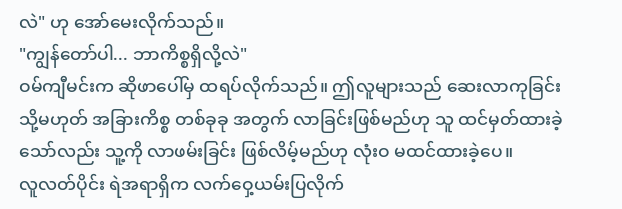လဲ" ဟု အော်မေးလိုက်သည်။
"ကျွန်တော်ပါ... ဘာကိစ္စရှိလို့လဲ"
ဝမ်ကျီမင်းက ဆိုဖာပေါ်မှ ထရပ်လိုက်သည်။ ဤလူများသည် ဆေးလာကုခြင်း သို့မဟုတ် အခြားကိစ္စ တစ်ခုခု အတွက် လာခြင်းဖြစ်မည်ဟု သူ ထင်မှတ်ထားခဲ့သော်လည်း သူ့ကို လာဖမ်းခြင်း ဖြစ်လိမ့်မည်ဟု လုံးဝ မထင်ထားခဲ့ပေ။
လူလတ်ပိုင်း ရဲအရာရှိက လက်ဝှေ့ယမ်းပြလိုက်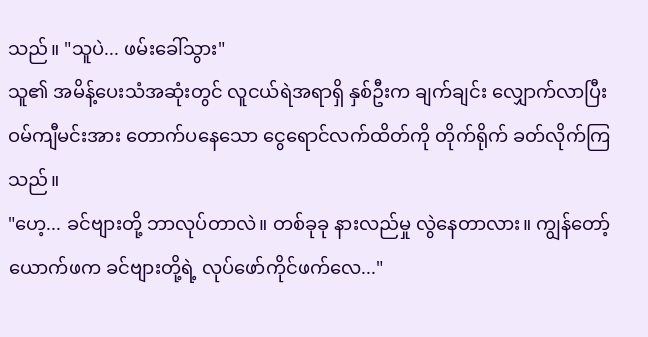သည်။ "သူပဲ... ဖမ်းခေါ်သွား"
သူ၏ အမိန့်ပေးသံအဆုံးတွင် လူငယ်ရဲအရာရှိ နှစ်ဦးက ချက်ချင်း လျှောက်လာပြီး ဝမ်ကျီမင်းအား တောက်ပနေသော ငွေရောင်လက်ထိတ်ကို တိုက်ရိုက် ခတ်လိုက်ကြသည်။
"ဟေ့... ခင်ဗျားတို့ ဘာလုပ်တာလဲ။ တစ်ခုခု နားလည်မှု လွဲနေတာလား။ ကျွန်တော့် ယောက်ဖက ခင်ဗျားတို့ရဲ့ လုပ်ဖော်ကိုင်ဖက်လေ..."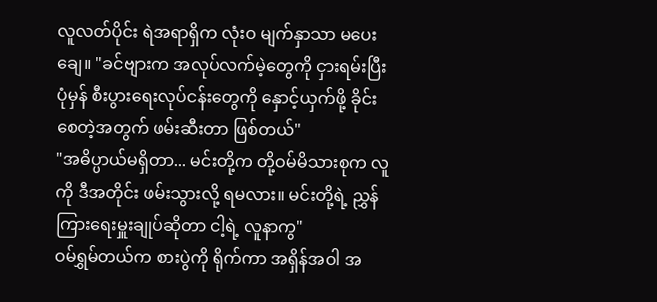လူလတ်ပိုင်း ရဲအရာရှိက လုံးဝ မျက်နှာသာ မပေးချေ။ "ခင်ဗျားက အလုပ်လက်မဲ့တွေကို ငှားရမ်းပြီး ပုံမှန် စီးပွားရေးလုပ်ငန်းတွေကို နှောင့်ယှက်ဖို့ ခိုင်းစေတဲ့အတွက် ဖမ်းဆီးတာ ဖြစ်တယ်"
"အဓိပ္ပာယ်မရှိတာ... မင်းတို့က တို့ဝမ်မိသားစုက လူကို ဒီအတိုင်း ဖမ်းသွားလို့ ရမလား။ မင်းတို့ရဲ့ ညွှန်ကြားရေးမှူးချုပ်ဆိုတာ ငါ့ရဲ့ လူနာကွ"
ဝမ်ရွှမ်တယ်က စားပွဲကို ရိုက်ကာ အရှိန်အဝါ အ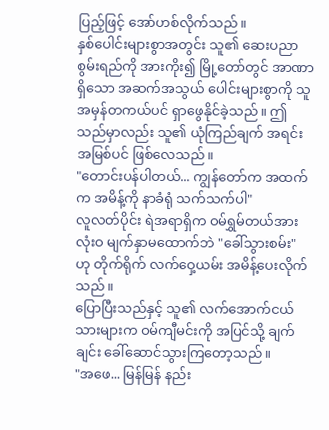ပြည့်ဖြင့် အော်ဟစ်လိုက်သည်။
နှစ်ပေါင်းများစွာအတွင်း သူ၏ ဆေးပညာစွမ်းရည်ကို အားကိုး၍ မြို့တော်တွင် အာဏာရှိသော အဆက်အသွယ် ပေါင်းများစွာကို သူ အမှန်တကယ်ပင် ရှာဖွေနိုင်ခဲ့သည်။ ဤသည်မှာလည်း သူ၏ ယုံကြည်ချက် အရင်းအမြစ်ပင် ဖြစ်လေသည်။
"တောင်းပန်ပါတယ်... ကျွန်တော်က အထက်က အမိန့်ကို နာခံရုံ သက်သက်ပါ"
လူလတ်ပိုင်း ရဲအရာရှိက ဝမ်ရွှမ်တယ်အား လုံးဝ မျက်နှာမထောက်ဘဲ "ခေါ်သွားစမ်း" ဟု တိုက်ရိုက် လက်ဝှေ့ယမ်း အမိန့်ပေးလိုက်သည်။
ပြောပြီးသည်နှင့် သူ၏ လက်အောက်ငယ်သားများက ဝမ်ကျီမင်းကို အပြင်သို့ ချက်ချင်း ခေါ်ဆောင်သွားကြတော့သည်။
"အဖေ... မြန်မြန် နည်း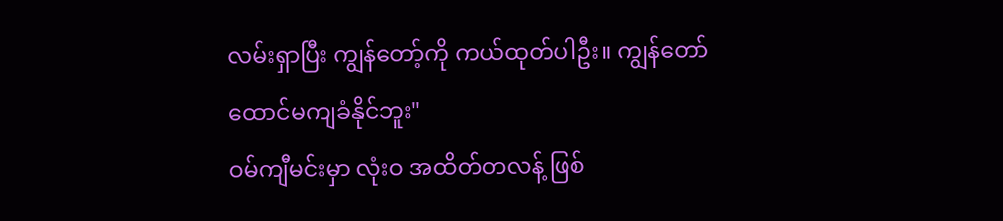လမ်းရှာပြီး ကျွန်တော့်ကို ကယ်ထုတ်ပါဦး။ ကျွန်တော် ထောင်မကျခံနိုင်ဘူး"
ဝမ်ကျီမင်းမှာ လုံးဝ အထိတ်တလန့် ဖြစ်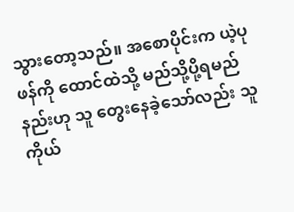သွားတော့သည်။ အစောပိုင်းက ယဲ့ပုဖန်ကို ထောင်ထဲသို့ မည်သို့ပို့ရမည်နည်းဟု သူ တွေးနေခဲ့သော်လည်း သူကိုယ်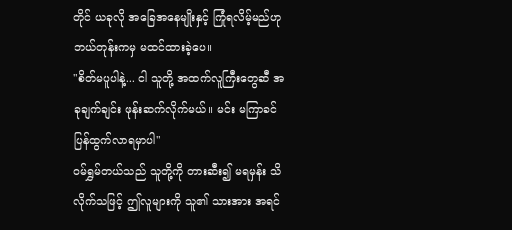တိုင် ယခုလို အခြေအနေမျိုးနှင့် ကြုံရလိမ့်မည်ဟု ဘယ်တုန်းကမှ မထင်ထားခဲ့ပေ။
"စိတ်မပူပါနဲ့... ငါ သူတို့ အထက်လူကြီးတွေဆီ အခုချက်ချင်း ဖုန်းဆက်လိုက်မယ်။ မင်း မကြာခင် ပြန်ထွက်လာရမှာပါ"
ဝမ်ရွှမ်တယ်သည် သူတို့ကို တားဆီး၍ မရမှန်း သိလိုက်သဖြင့် ဤလူများကို သူ၏ သားအား အရင်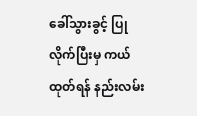ခေါ်သွားခွင့် ပြုလိုက်ပြီးမှ ကယ်ထုတ်ရန် နည်းလမ်း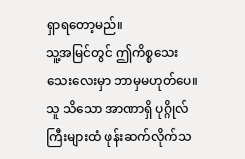ရှာရတော့မည်။
သူ့အမြင်တွင် ဤကိစ္စသေးသေးလေးမှာ ဘာမှမဟုတ်ပေ။ သူ သိသော အာဏာရှိ ပုဂ္ဂိုလ်ကြီးများထံ ဖုန်းဆက်လိုက်သ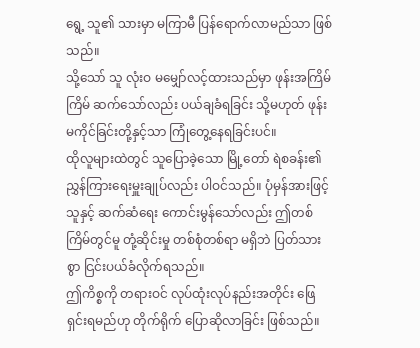ရွေ့ သူ၏ သားမှာ မကြာမီ ပြန်ရောက်လာမည်သာ ဖြစ်သည်။
သို့သော် သူ လုံးဝ မမျှော်လင့်ထားသည်မှာ ဖုန်းအကြိမ်ကြိမ် ဆက်သော်လည်း ပယ်ချခံရခြင်း သို့မဟုတ် ဖုန်းမကိုင်ခြင်းတို့နှင့်သာ ကြုံတွေ့နေရခြင်းပင်။
ထိုလူများထဲတွင် သူပြောခဲ့သော မြို့တော် ရဲစခန်း၏ ညွှန်ကြားရေးမှူးချုပ်လည်း ပါဝင်သည်။ ပုံမှန်အားဖြင့် သူနှင့် ဆက်ဆံရေး ကောင်းမွန်သော်လည်း ဤတစ်ကြိမ်တွင်မူ တုံ့ဆိုင်းမှု တစ်စုံတစ်ရာ မရှိဘဲ ပြတ်သားစွာ ငြင်းပယ်ခံလိုက်ရသည်။
ဤကိစ္စကို တရားဝင် လုပ်ထုံးလုပ်နည်းအတိုင်း ဖြေရှင်းရမည်ဟု တိုက်ရိုက် ပြောဆိုလာခြင်း ဖြစ်သည်။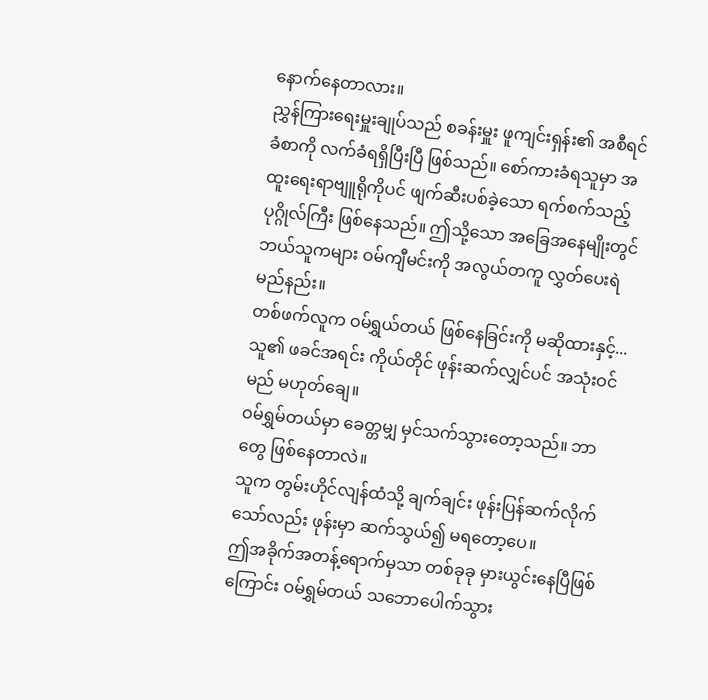နောက်နေတာလား။
ညွှန်ကြားရေးမှူးချုပ်သည် စခန်းမှူး ဖူကျင်းရှန်း၏ အစီရင်ခံစာကို လက်ခံရရှိပြီးပြီ ဖြစ်သည်။ စော်ကားခံရသူမှာ အထူးရေးရာဗျူရိုကိုပင် ဖျက်ဆီးပစ်ခဲ့သော ရက်စက်သည့် ပုဂ္ဂိုလ်ကြီး ဖြစ်နေသည်။ ဤသို့သော အခြေအနေမျိုးတွင် ဘယ်သူကများ ဝမ်ကျီမင်းကို အလွယ်တကူ လွှတ်ပေးရဲမည်နည်း။
တစ်ဖက်လူက ဝမ်ရွှယ်တယ် ဖြစ်နေခြင်းကို မဆိုထားနှင့်... သူ၏ ဖခင်အရင်း ကိုယ်တိုင် ဖုန်းဆက်လျှင်ပင် အသုံးဝင်မည် မဟုတ်ချေ။
ဝမ်ရွှမ်တယ်မှာ ခေတ္တမျှ မှင်သက်သွားတော့သည်။ ဘာတွေ ဖြစ်နေတာလဲ။
သူက တွမ်းဟိုင်လျန်ထံသို့ ချက်ချင်း ဖုန်းပြန်ဆက်လိုက်သော်လည်း ဖုန်းမှာ ဆက်သွယ်၍ မရတော့ပေ။
ဤအခိုက်အတန့်ရောက်မှသာ တစ်ခုခု မှားယွင်းနေပြီဖြစ်ကြောင်း ဝမ်ရွှမ်တယ် သဘောပေါက်သွား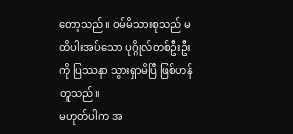တော့သည်။ ဝမ်မိသားစုသည် မထိပါးအပ်သော ပုဂ္ဂိုလ်တစ်ဦးဦးကို ပြဿနာ သွားရှာမိပြီ ဖြစ်ဟန်တူသည်။
မဟုတ်ပါက အ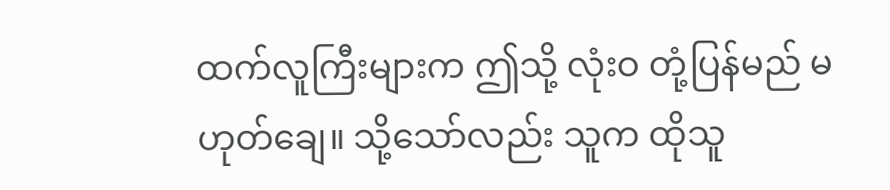ထက်လူကြီးများက ဤသို့ လုံးဝ တုံ့ပြန်မည် မဟုတ်ချေ။ သို့သော်လည်း သူက ထိုသူ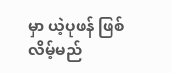မှာ ယဲ့ပုဖန် ဖြစ်လိမ့်မည်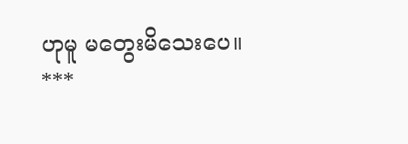ဟုမူ မတွေးမိသေးပေ။
***